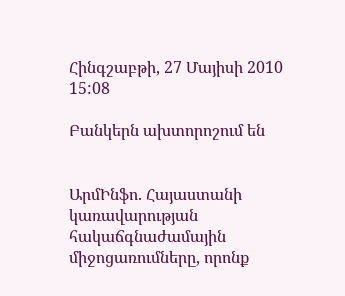Հինգշաբթի, 27 Մայիսի 2010 15:08

Բանկերն ախտորոշում են


ԱրմԻնֆո. Հայաստանի կառավարության հակաճգնաժամային միջոցառումները, որոնք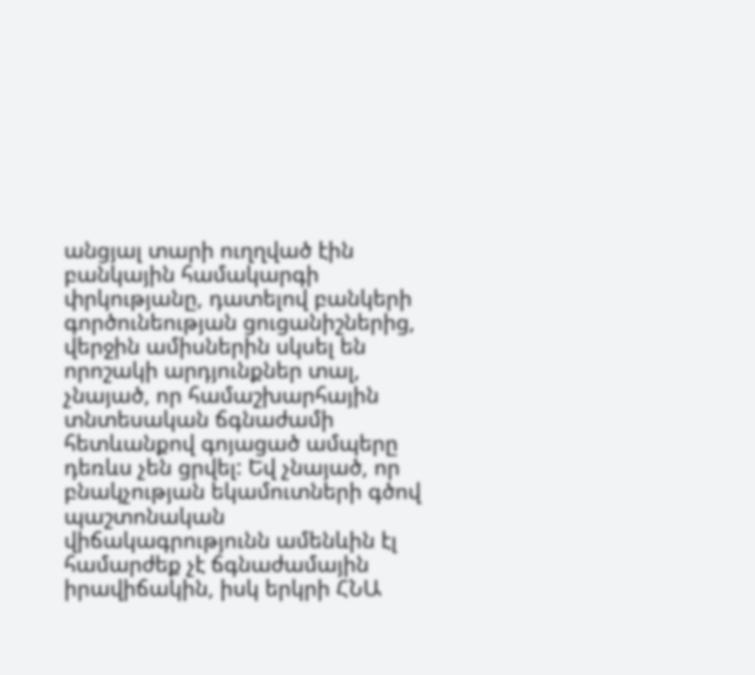անցյալ տարի ուղղված էին բանկային համակարգի փրկությանը, դատելով բանկերի գործունեության ցուցանիշներից, վերջին ամիսներին սկսել են որոշակի արդյունքներ տալ, չնայած, որ համաշխարհային տնտեսական ճգնաժամի հետևանքով գոյացած ամպերը դեռևս չեն ցրվել: Եվ չնայած, որ բնակչության եկամուտների գծով պաշտոնական վիճակագրությունն ամենևին էլ համարժեք չէ ճգնաժամային իրավիճակին, իսկ երկրի ՀՆԱ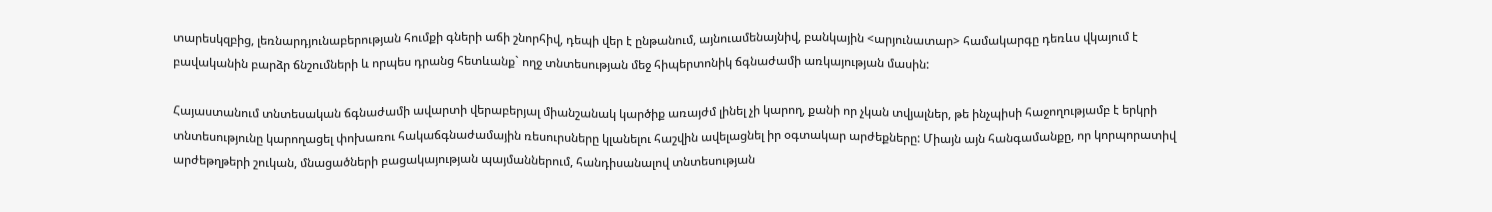տարեսկզբից, լեռնարդյունաբերության հումքի գների աճի շնորհիվ, դեպի վեր է ընթանում, այնուամենայնիվ, բանկային <արյունատար> համակարգը դեռևս վկայում է բավականին բարձր ճնշումների և որպես դրանց հետևանք` ողջ տնտեսության մեջ հիպերտոնիկ ճգնաժամի առկայության մասին:

Հայաստանում տնտեսական ճգնաժամի ավարտի վերաբերյալ միանշանակ կարծիք առայժմ լինել չի կարող, քանի որ չկան տվյալներ, թե ինչպիսի հաջողությամբ է երկրի տնտեսությունը կարողացել փոխառու հակաճգնաժամային ռեսուրսները կլանելու հաշվին ավելացնել իր օգտակար արժեքները: Միայն այն հանգամանքը, որ կորպորատիվ արժեթղթերի շուկան, մնացածների բացակայության պայմաններում, հանդիսանալով տնտեսության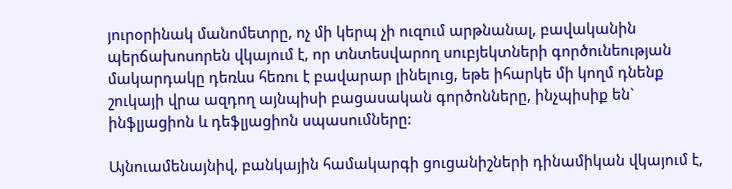յուրօրինակ մանոմետրը, ոչ մի կերպ չի ուզում արթնանալ, բավականին պերճախոսորեն վկայում է, որ տնտեսվարող սուբյեկտների գործունեության մակարդակը դեռևս հեռու է բավարար լինելուց, եթե իհարկե մի կողմ դնենք շուկայի վրա ազդող այնպիսի բացասական գործոնները, ինչպիսիք են` ինֆլյացիոն և դեֆլյացիոն սպասումները:

Այնուամենայնիվ, բանկային համակարգի ցուցանիշների դինամիկան վկայում է,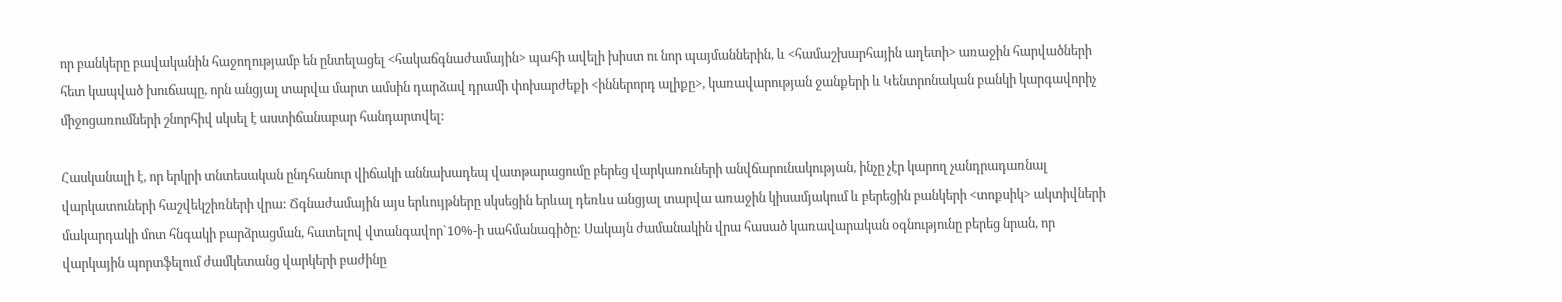որ բանկերը բավականին հաջողությամբ են ընտելացել <հակաճգնաժամային> պահի ավելի խիստ ու նոր պայմաններին, և <համաշխարհային աղետի> առաջին հարվածների հետ կապված խուճապը, որն անցյալ տարվա մարտ ամսին դարձավ դրամի փոխարժեքի <իններորդ ալիքը>, կառավարության ջանքերի և Կենտրոնական բանկի կարգավորիչ միջոցառումների շնորհիվ սկսել է աստիճանաբար հանդարտվել:

Հասկանալի է, որ երկրի տնտեսական ընդհանուր վիճակի աննախադեպ վատթարացումը բերեց վարկառուների անվճարունակության, ինչը չէր կարող չանդրադառնալ վարկատուների հաշվեկշիռների վրա: Ճգնաժամային այս երևույթները սկսեցին երևալ դեռևս անցյալ տարվա առաջին կիսամյակում և բերեցին բանկերի <տոքսիկ> ակտիվների մակարդակի մոտ հնգակի բարձրացման, հատելով վտանգավոր`10%-ի սահմանագիծը: Սակայն ժամանակին վրա հասած կառավարական օգնությունը բերեց նրան, որ վարկային պորտֆելում ժամկետանց վարկերի բաժինը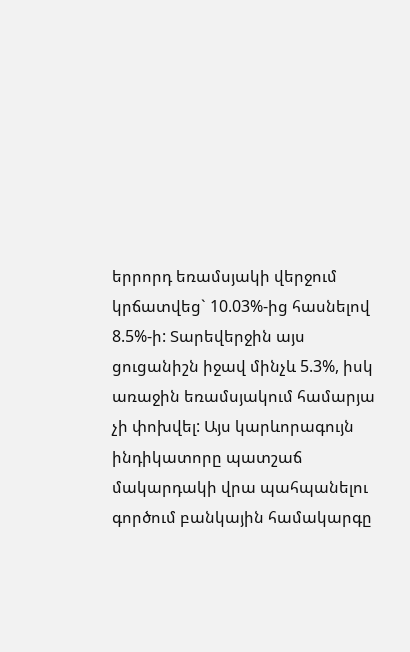երրորդ եռամսյակի վերջում կրճատվեց` 10.03%-ից հասնելով 8.5%-ի: Տարեվերջին այս ցուցանիշն իջավ մինչև 5.3%, իսկ առաջին եռամսյակում համարյա չի փոխվել: Այս կարևորագույն ինդիկատորը պատշաճ մակարդակի վրա պահպանելու գործում բանկային համակարգը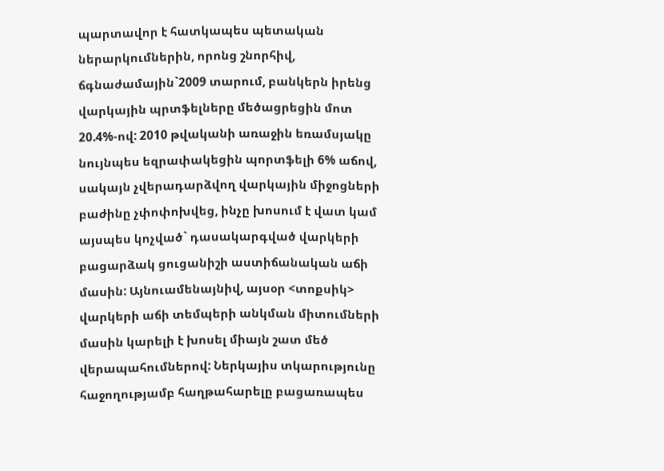պարտավոր է հատկապես պետական ներարկումներին, որոնց շնորհիվ, ճգնաժամային`2009 տարում, բանկերն իրենց վարկային պրտֆելները մեծացրեցին մոտ 20.4%-ով: 2010 թվականի առաջին եռամսյակը նույնպես եզրափակեցին պորտֆելի 6% աճով, սակայն չվերադարձվող վարկային միջոցների բաժինը չփոփոխվեց, ինչը խոսում է վատ կամ այսպես կոչված` դասակարգված վարկերի բացարձակ ցուցանիշի աստիճանական աճի մասին: Այնուամենայնիվ, այսօր <տոքսիկ> վարկերի աճի տեմպերի անկման միտումների մասին կարելի է խոսել միայն շատ մեծ վերապահումներով: Ներկայիս տկարությունը հաջողությամբ հաղթահարելը բացառապես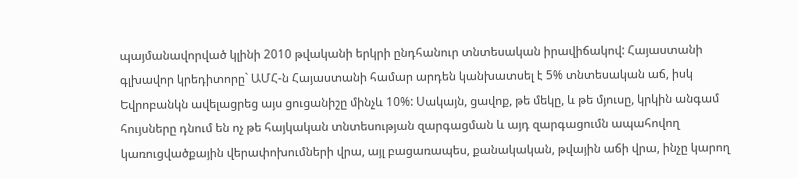պայմանավորված կլինի 2010 թվականի երկրի ընդհանուր տնտեսական իրավիճակով: Հայաստանի գլխավոր կրեդիտորը` ԱՄՀ-ն Հայաստանի համար արդեն կանխատսել է 5% տնտեսական աճ, իսկ Եվրոբանկն ավելացրեց այս ցուցանիշը մինչև 10%: Սակայն, ցավոք, թե մեկը, և թե մյուսը, կրկին անգամ հույսները դնում են ոչ թե հայկական տնտեսության զարգացման և այդ զարգացումն ապահովող կառուցվածքային վերափոխումների վրա, այլ բացառապես, քանակական, թվային աճի վրա, ինչը կարող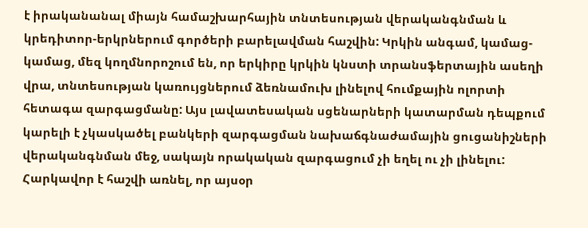է իրականանալ միայն համաշխարհային տնտեսության վերականգնման և կրեդիտոր-երկրներում գործերի բարելավման հաշվին: Կրկին անգամ, կամաց-կամաց, մեզ կողմնորոշում են, որ երկիրը կրկին կնստի տրանսֆերտային ասեղի վրա, տնտեսության կառույցներում ձեռնամուխ լինելով հումքային ոլորտի հետագա զարգացմանը: Այս լավատեսական սցենարների կատարման դեպքում կարելի է չկասկածել բանկերի զարգացման նախաճգնաժամային ցուցանիշների վերականգնման մեջ, սակայն որակական զարգացում չի եղել ու չի լինելու: Հարկավոր է հաշվի առնել, որ այսօր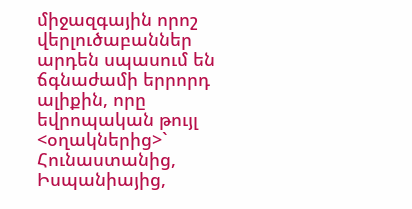միջազգային որոշ վերլուծաբաններ արդեն սպասում են ճգնաժամի երրորդ ալիքին, որը եվրոպական թույլ <օղակներից>` Հունաստանից, Իսպանիայից,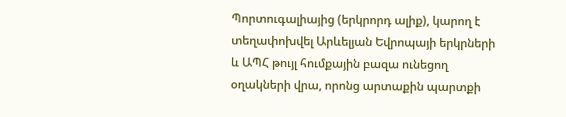Պորտուգալիայից (երկրորդ ալիք), կարող է տեղափոխվել Արևելյան Եվրոպայի երկրների և ԱՊՀ թույլ հումքային բազա ունեցող օղակների վրա, որոնց արտաքին պարտքի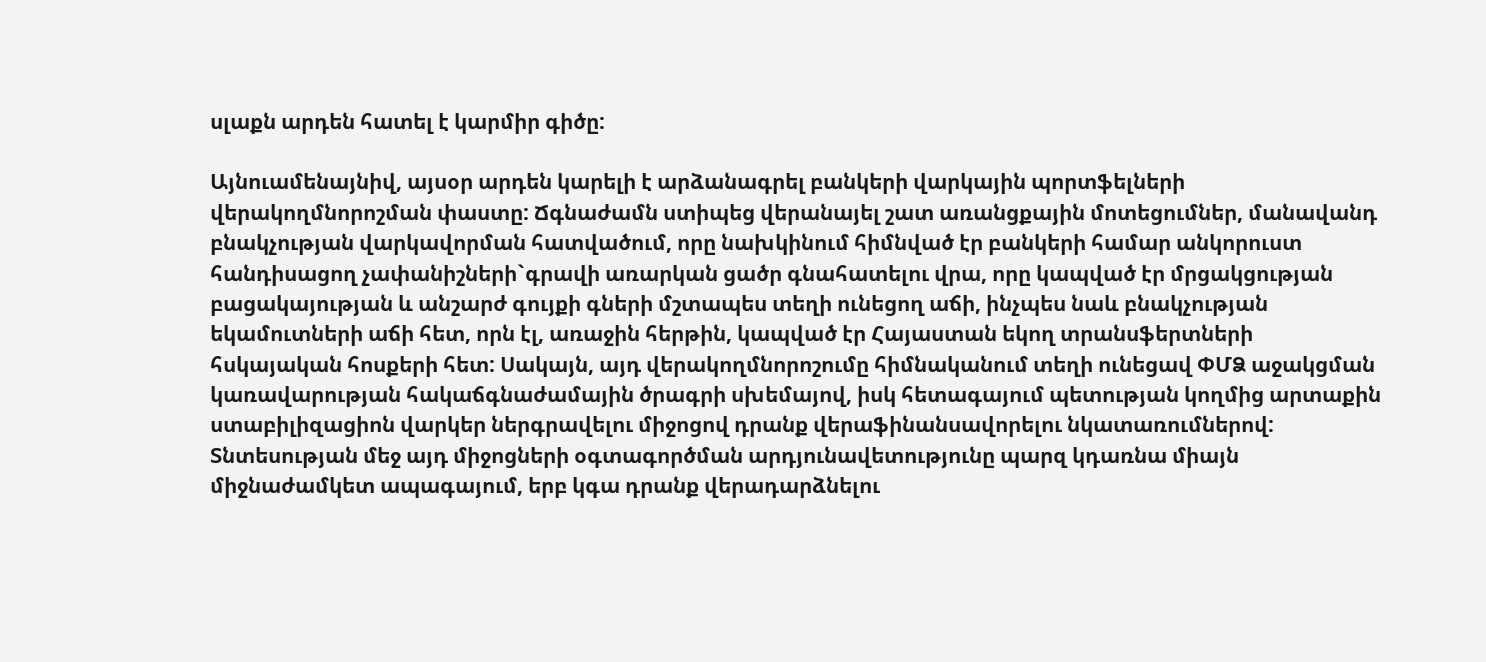սլաքն արդեն հատել է կարմիր գիծը:

Այնուամենայնիվ, այսօր արդեն կարելի է արձանագրել բանկերի վարկային պորտֆելների վերակողմնորոշման փաստը: Ճգնաժամն ստիպեց վերանայել շատ առանցքային մոտեցումներ, մանավանդ բնակչության վարկավորման հատվածում, որը նախկինում հիմնված էր բանկերի համար անկորուստ հանդիսացող չափանիշների`գրավի առարկան ցածր գնահատելու վրա, որը կապված էր մրցակցության բացակայության և անշարժ գույքի գների մշտապես տեղի ունեցող աճի, ինչպես նաև բնակչության եկամուտների աճի հետ, որն էլ, առաջին հերթին, կապված էր Հայաստան եկող տրանսֆերտների հսկայական հոսքերի հետ: Սակայն, այդ վերակողմնորոշումը հիմնականում տեղի ունեցավ ՓՄՁ աջակցման կառավարության հակաճգնաժամային ծրագրի սխեմայով, իսկ հետագայում պետության կողմից արտաքին ստաբիլիզացիոն վարկեր ներգրավելու միջոցով դրանք վերաֆինանսավորելու նկատառումներով: Տնտեսության մեջ այդ միջոցների օգտագործման արդյունավետությունը պարզ կդառնա միայն միջնաժամկետ ապագայում, երբ կգա դրանք վերադարձնելու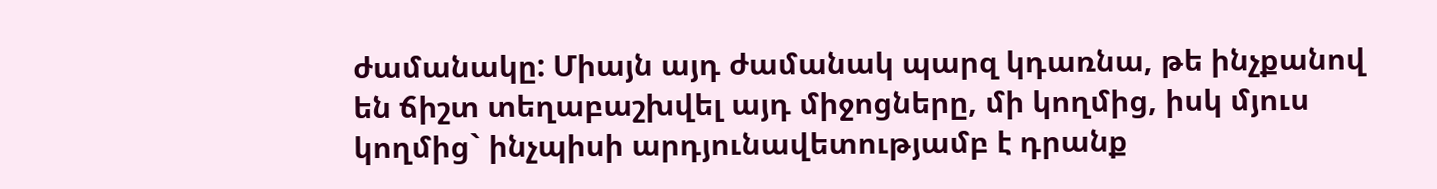ժամանակը: Միայն այդ ժամանակ պարզ կդառնա, թե ինչքանով են ճիշտ տեղաբաշխվել այդ միջոցները, մի կողմից, իսկ մյուս կողմից` ինչպիսի արդյունավետությամբ է դրանք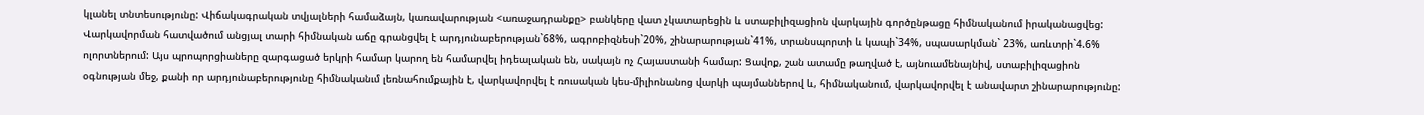կլանել տնտեսությունը: Վիճակագրական տվյալների համաձայն, կառավարության <առաջադրանքը> բանկերը վատ չկատարեցին և ստաբիլիզացիոն վարկային գործընթացը հիմնականում իրականացվեց: Վարկավորման հատվածում անցյալ տարի հիմնական աճը գրանցվել է արդյունաբերության`68%, ագրոբիզնեսի`20%, շինարարության`41%, տրանսպորտի և կապի`34%, սպասարկման` 23%, առևտրի`4.6% ոլորտներում: Այս պրոպորցիաները զարգացած երկրի համար կարող են համարվել իդեալական են, սակայն ոչ Հայաստանի համար: Ցավոք, շան ատամը թաղված է, այնուամենայնիվ, ստաբիլիզացիոն օգնության մեջ, քանի որ արդյունաբերությունը հիմնականւմ լեռնահումքային է, վարկավորվել է ռուսական կես-միլիոնանոց վարկի պայմաններով և, հիմնականում, վարկավորվել է անավարտ շինարարությունը: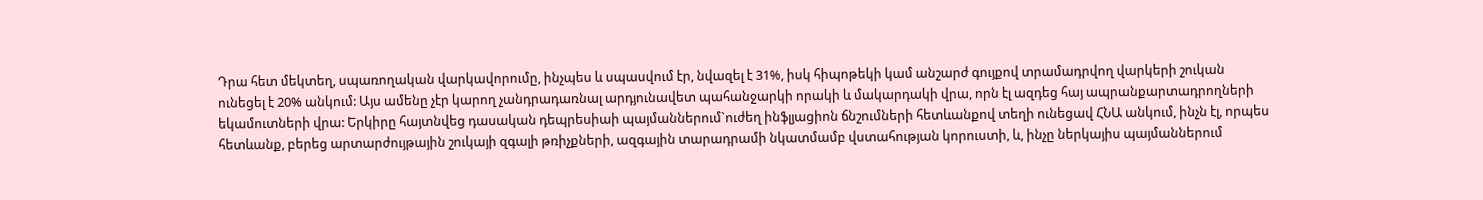Դրա հետ մեկտեղ, սպառողական վարկավորումը, ինչպես և սպասվում էր, նվազել է 31%, իսկ հիպոթեկի կամ անշարժ գույքով տրամադրվող վարկերի շուկան ունեցել է 20% անկում: Այս ամենը չէր կարող չանդրադառնալ արդյունավետ պահանջարկի որակի և մակարդակի վրա, որն էլ ազդեց հայ ապրանքարտադրողների եկամուտների վրա: Երկիրը հայտնվեց դասական դեպրեսիաի պայմաններում`ուժեղ ինֆլյացիոն ճնշումների հետևանքով տեղի ունեցավ ՀՆԱ անկում, ինչն էլ, որպես հետևանք, բերեց արտարժույթային շուկայի զգալի թռիչքների, ազգային տարադրամի նկատմամբ վստահության կորուստի, և, ինչը ներկայիս պայմաններում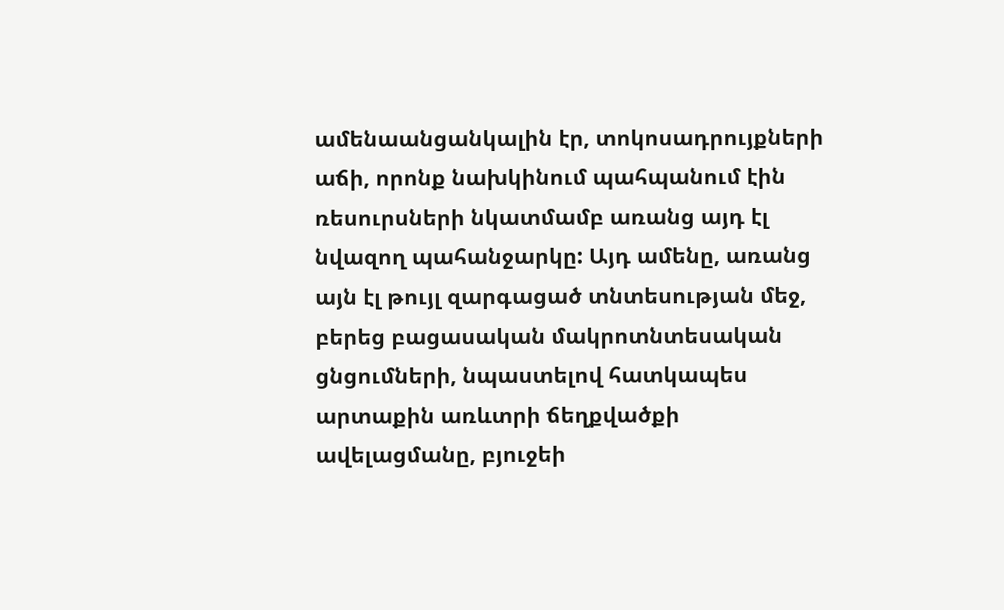ամենաանցանկալին էր, տոկոսադրույքների աճի, որոնք նախկինում պահպանում էին ռեսուրսների նկատմամբ առանց այդ էլ նվազող պահանջարկը: Այդ ամենը, առանց այն էլ թույլ զարգացած տնտեսության մեջ, բերեց բացասական մակրոտնտեսական ցնցումների, նպաստելով հատկապես արտաքին առևտրի ճեղքվածքի ավելացմանը, բյուջեի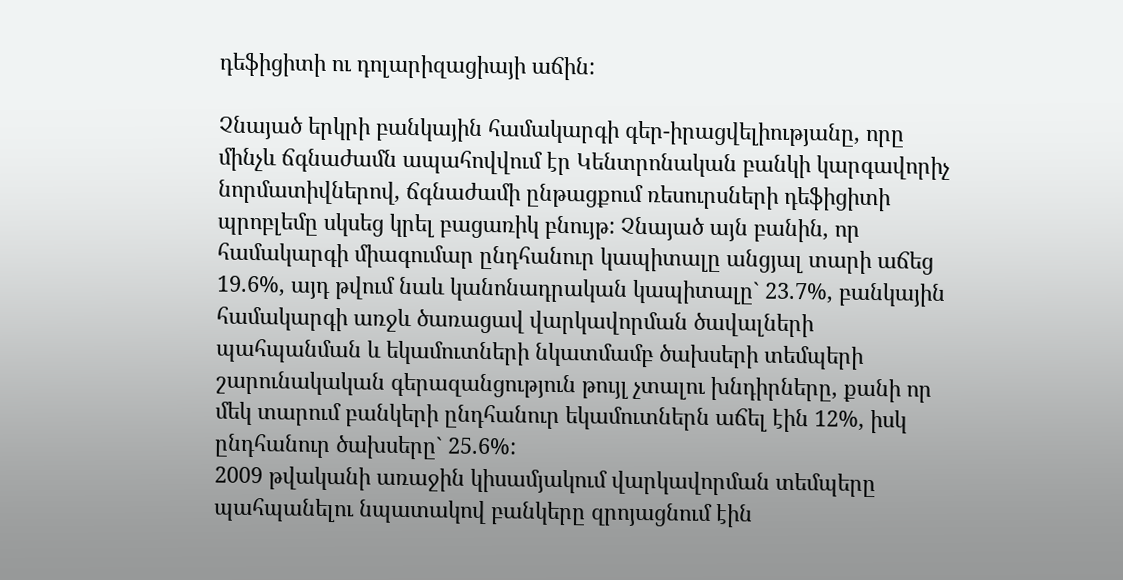դեֆիցիտի ու դոլարիզացիայի աճին:

Չնայած երկրի բանկային համակարգի գեր-իրացվելիությանը, որը մինչև ճգնաժամն ապահովվում էր Կենտրոնական բանկի կարգավորիչ նորմատիվներով, ճգնաժամի ընթացքում ռեսուրսների դեֆիցիտի պրոբլեմը սկսեց կրել բացառիկ բնույթ: Չնայած այն բանին, որ համակարգի միագումար ընդհանուր կապիտալը անցյալ տարի աճեց 19.6%, այդ թվում նաև կանոնադրական կապիտալը` 23.7%, բանկային համակարգի առջև ծառացավ վարկավորման ծավալների պահպանման և եկամուտների նկատմամբ ծախսերի տեմպերի շարունակական գերազանցություն թույլ չտալու խնդիրները, քանի որ մեկ տարում բանկերի ընդհանուր եկամուտներն աճել էին 12%, իսկ ընդհանուր ծախսերը` 25.6%:
2009 թվականի առաջին կիսամյակում վարկավորման տեմպերը պահպանելու նպատակով բանկերը զրոյացնում էին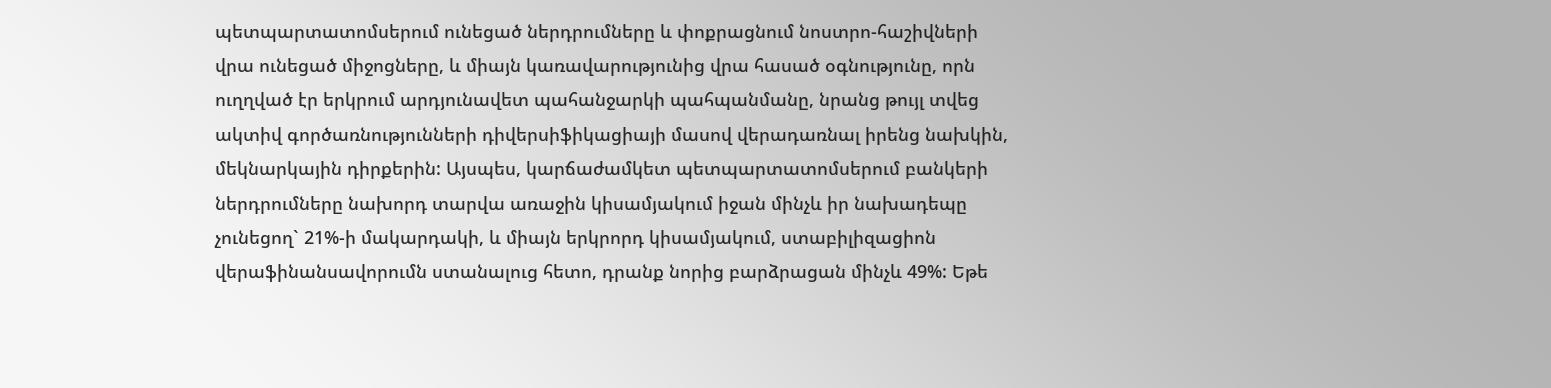պետպարտատոմսերում ունեցած ներդրումները և փոքրացնում նոստրո-հաշիվների վրա ունեցած միջոցները, և միայն կառավարությունից վրա հասած օգնությունը, որն ուղղված էր երկրում արդյունավետ պահանջարկի պահպանմանը, նրանց թույլ տվեց ակտիվ գործառնությունների դիվերսիֆիկացիայի մասով վերադառնալ իրենց նախկին, մեկնարկային դիրքերին: Այսպես, կարճաժամկետ պետպարտատոմսերում բանկերի ներդրումները նախորդ տարվա առաջին կիսամյակում իջան մինչև իր նախադեպը չունեցող` 21%-ի մակարդակի, և միայն երկրորդ կիսամյակում, ստաբիլիզացիոն վերաֆինանսավորումն ստանալուց հետո, դրանք նորից բարձրացան մինչև 49%: Եթե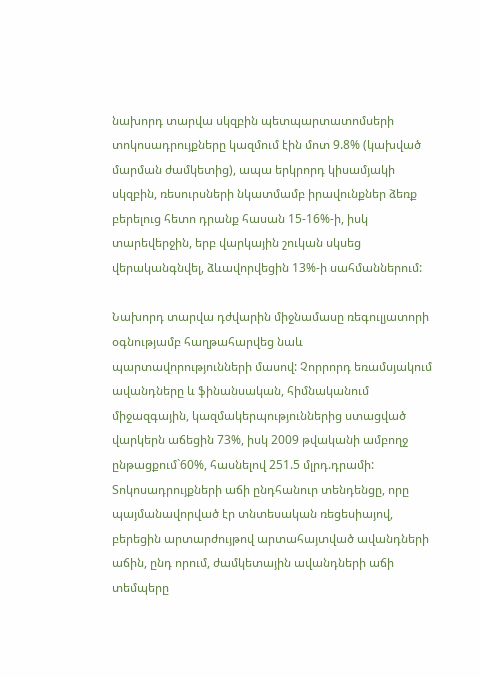նախորդ տարվա սկզբին պետպարտատոմսերի տոկոսադրույքները կազմում էին մոտ 9.8% (կախված մարման ժամկետից), ապա երկրորդ կիսամյակի սկզբին, ռեսուրսների նկատմամբ իրավունքներ ձեռք բերելուց հետո դրանք հասան 15-16%-ի, իսկ տարեվերջին, երբ վարկային շուկան սկսեց վերականգնվել, ձևավորվեցին 13%-ի սահմաններում:

Նախորդ տարվա դժվարին միջնամասը ռեգուլյատորի օգնությամբ հաղթահարվեց նաև պարտավորությունների մասով: Չորրորդ եռամսյակում ավանդները և ֆինանսական, հիմնականում միջազգային, կազմակերպություններից ստացված վարկերն աճեցին 73%, իսկ 2009 թվականի ամբողջ ընթացքում`60%, հասնելով 251.5 մլրդ.դրամի: Տոկոսադրույքների աճի ընդհանուր տենդենցը, որը պայմանավորված էր տնտեսական ռեցեսիայով, բերեցին արտարժույթով արտահայտված ավանդների աճին, ընդ որում, ժամկետային ավանդների աճի տեմպերը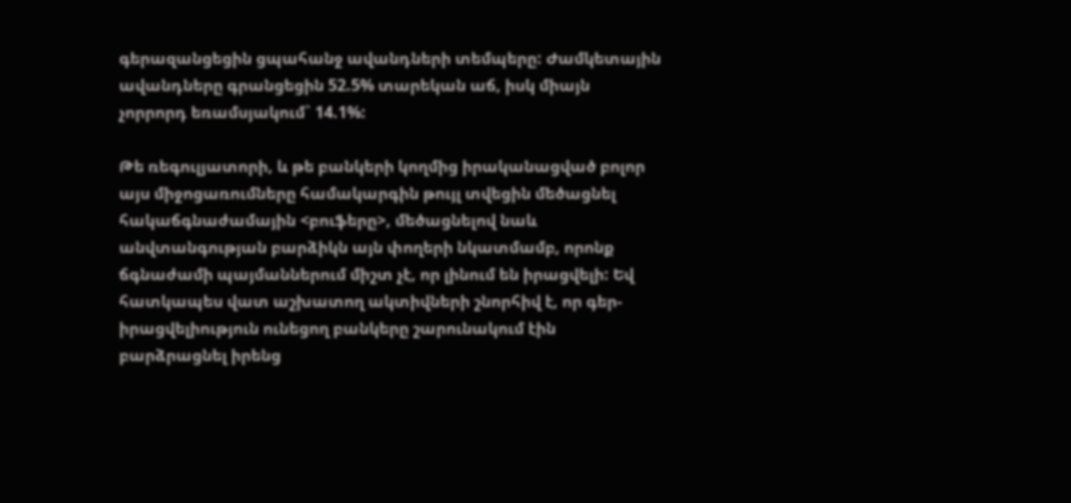գերազանցեցին ցպահանջ ավանդների տեմպերը: Ժամկետային ավանդները գրանցեցին 52.5% տարեկան աճ, իսկ միայն չորրորդ եռամսյակում` 14.1%:

Թե ռեգուլյատորի, և թե բանկերի կողմից իրականացված բոլոր այս միջոցառումները համակարգին թույլ տվեցին մեծացնել հակաճգնաժամային <բուֆերը>, մեծացնելով նաև անվտանգության բարձիկն այն փողերի նկատմամբ, որոնք ճգնաժամի պայմաններում միշտ չէ, որ լինում են իրացվելի: Եվ հատկապես վատ աշխատող ակտիվների շնորհիվ է, որ գեր-իրացվելիություն ունեցող բանկերը շարունակում էին բարձրացնել իրենց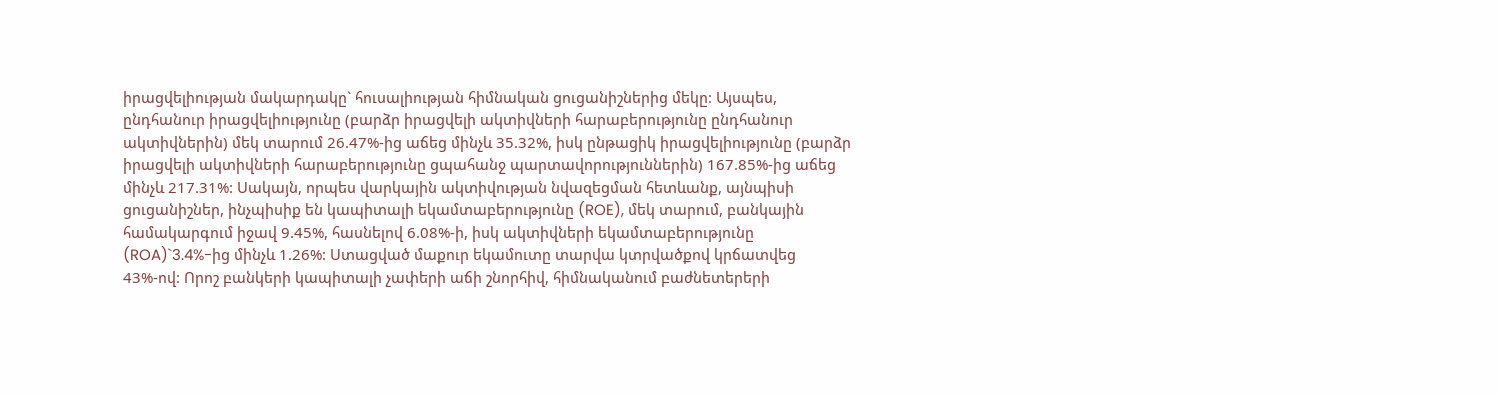իրացվելիության մակարդակը` հուսալիության հիմնական ցուցանիշներից մեկը: Այսպես, ընդհանուր իրացվելիությունը (բարձր իրացվելի ակտիվների հարաբերությունը ընդհանուր ակտիվներին) մեկ տարում 26.47%-ից աճեց մինչև 35.32%, իսկ ընթացիկ իրացվելիությունը (բարձր իրացվելի ակտիվների հարաբերությունը ցպահանջ պարտավորություններին) 167.85%-ից աճեց մինչև 217.31%: Սակայն, որպես վարկային ակտիվության նվազեցման հետևանք, այնպիսի ցուցանիշներ, ինչպիսիք են կապիտալի եկամտաբերությունը (ROE), մեկ տարում, բանկային համակարգում իջավ 9.45%, հասնելով 6.08%-ի, իսկ ակտիվների եկամտաբերությունը (ROA)`3.4%-ից մինչև 1.26%: Ստացված մաքուր եկամուտը տարվա կտրվածքով կրճատվեց 43%-ով: Որոշ բանկերի կապիտալի չափերի աճի շնորհիվ, հիմնականում բաժնետերերի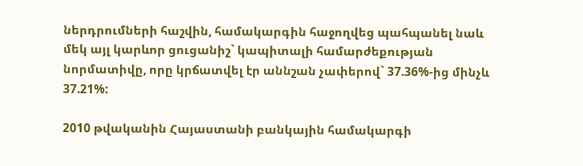ներդրումների հաշվին, համակարգին հաջողվեց պահպանել նաև մեկ այլ կարևոր ցուցանիշ` կապիտալի համարժեքության նորմատիվը, որը կրճատվել էր աննշան չափերով` 37.36%-ից մինչև 37.21%:

2010 թվականին Հայաստանի բանկային համակարգի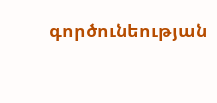գործունեության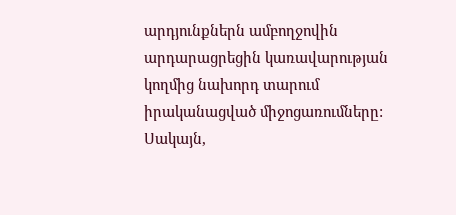արդյունքներն ամբողջովին արդարացրեցին կառավարության կողմից նախորդ տարում իրականացված միջոցառումները: Սակայն,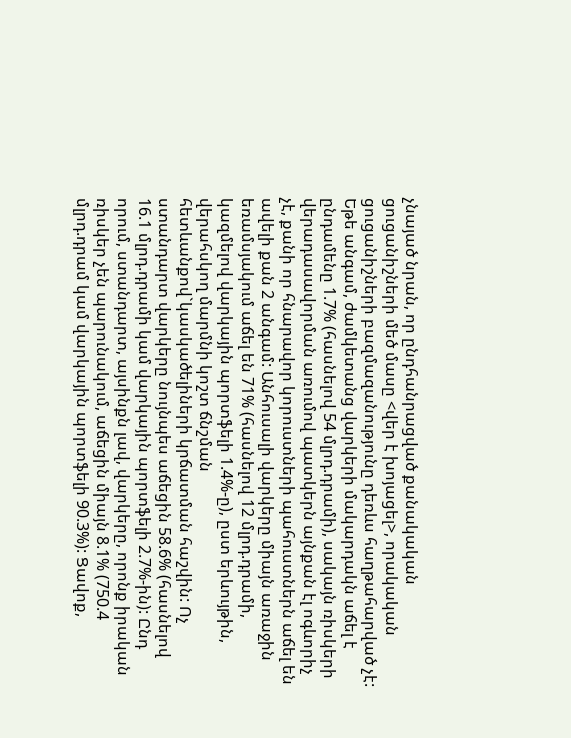չնայած նրան, որ ընդհանրացված քանակական ցուցանիշների մեծ մասը <վեր է խոյացել>, որակական ցուցանիշների բազմազանությունը դեռևս հաղթահարված չէ: Եթե անգամ, ժամկետանց վարկերի մակարդակն աճել է ընդամենը 1.7% (հասնելով 54 մլրդ.դրամի), սակայն ռիսկերի վերադասավորման առումով պատկերն այնքան էլ ոգևորիչ չէ, քանի որ հնարավոր կորուստների պահուստներն աճել են ավելի քան 2 անգամ: Անհուսալի վարկերը միայն առաջին եռամսյակում աճել են 71% (հասնելով 12 մլրդ.դրամի, կազմելով վարկային պորտֆելի 1.4%-ը), ըստ երևույթին, վերահսկող մարմնի կոշտ ճնշման հետևանքով`կասկածելիների կրճատման հաշվին: Ոչ ստանդարտ վարկերը նույնպես աճեցին 58.6% (հասնելով 16.1 մլրդ.դրամի կամ վարկային պորտֆելի 2.7%-ին): Ընդ որում, ստանդարտ, այսինքն լավ, վարկերը, որոնք իրական ռիսկեր չեն պարունակում, աճեցին միայն 8.1% (750.4 մլրդ.դրամ կամ վարկային պորտֆելի 90.3%): Ցավոք,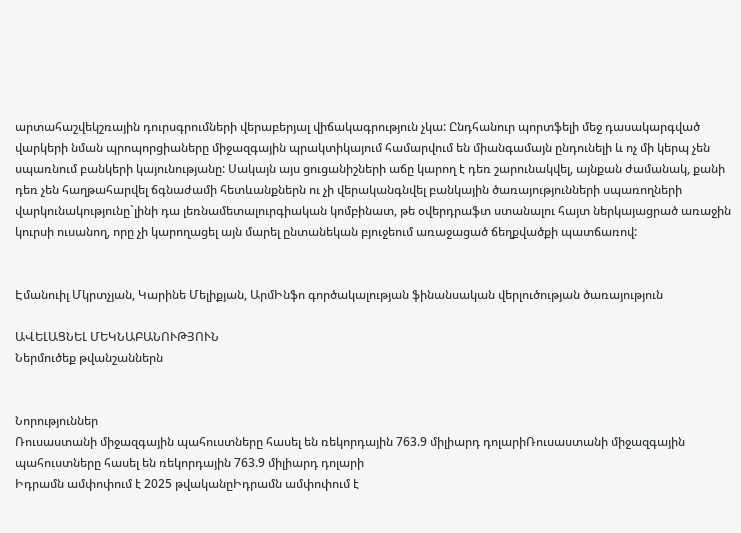արտահաշվեկշռային դուրսգրումների վերաբերյալ վիճակագրություն չկա: Ընդհանուր պորտֆելի մեջ դասակարգված վարկերի նման պրոպորցիաները միջազգային պրակտիկայում համարվում են միանգամայն ընդունելի և ոչ մի կերպ չեն սպառնում բանկերի կայունությանը: Սակայն այս ցուցանիշների աճը կարող է դեռ շարունակվել, այնքան ժամանակ, քանի դեռ չեն հաղթահարվել ճգնաժամի հետևանքներն ու չի վերականգնվել բանկային ծառայությունների սպառողների վարկունակությունը`լինի դա լեռնամետալուրգիական կոմբինատ, թե օվերդրաֆտ ստանալու հայտ ներկայացրած առաջին կուրսի ուսանող, որը չի կարողացել այն մարել ընտանեկան բյուջեում առաջացած ճեղքվածքի պատճառով:


Էմանուիլ Մկրտչյան, Կարինե Մելիքյան, ԱրմԻնֆո գործակալության ֆինանսական վերլուծության ծառայություն

ԱՎԵԼԱՑՆԵԼ ՄԵԿՆԱԲԱՆՈՒԹՅՈՒՆ
Ներմուծեք թվանշաններն


Նորություններ
Ռուսաստանի միջազգային պահուստները հասել են ռեկորդային 763.9 միլիարդ դոլարիՌուսաստանի միջազգային պահուստները հասել են ռեկորդային 763.9 միլիարդ դոլարի
Իդրամն ամփոփում է 2025 թվականըԻդրամն ամփոփում է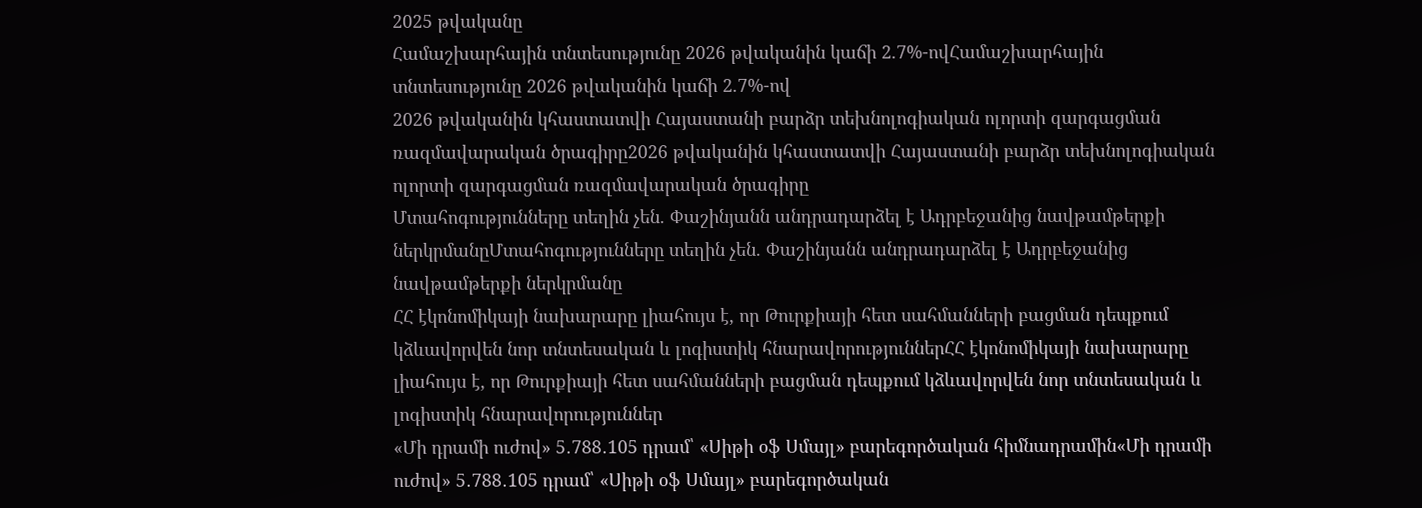2025 թվականը
Համաշխարհային տնտեսությունը 2026 թվականին կաճի 2.7%-ովՀամաշխարհային տնտեսությունը 2026 թվականին կաճի 2.7%-ով
2026 թվականին կհաստատվի Հայաստանի բարձր տեխնոլոգիական ոլորտի զարգացման ռազմավարական ծրագիրը2026 թվականին կհաստատվի Հայաստանի բարձր տեխնոլոգիական ոլորտի զարգացման ռազմավարական ծրագիրը
Մտահոգությունները տեղին չեն. Փաշինյանն անդրադարձել է Ադրբեջանից նավթամթերքի ներկրմանըՄտահոգությունները տեղին չեն. Փաշինյանն անդրադարձել է Ադրբեջանից նավթամթերքի ներկրմանը
ՀՀ էկոնոմիկայի նախարարը լիահույս է, որ Թուրքիայի հետ սահմանների բացման դեպքում կձևավորվեն նոր տնտեսական և լոգիստիկ հնարավորություններՀՀ էկոնոմիկայի նախարարը լիահույս է, որ Թուրքիայի հետ սահմանների բացման դեպքում կձևավորվեն նոր տնտեսական և լոգիստիկ հնարավորություններ
«Մի դրամի ուժով» 5․788․105 դրամ՝ «Սիթի օֆ Սմայլ» բարեգործական հիմնադրամին«Մի դրամի ուժով» 5․788․105 դրամ՝ «Սիթի օֆ Սմայլ» բարեգործական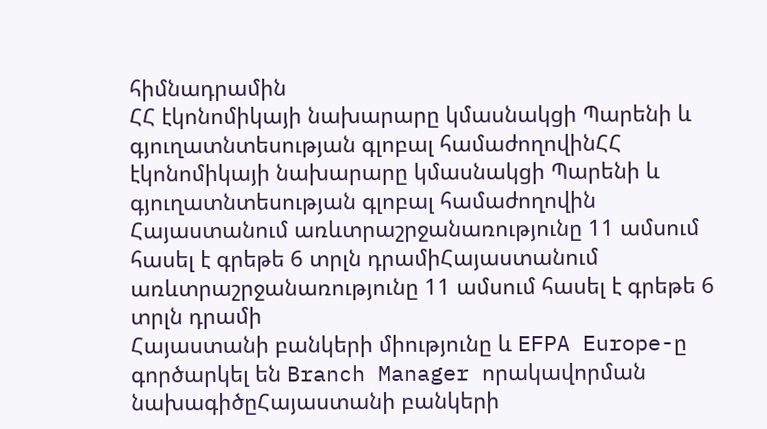հիմնադրամին
ՀՀ էկոնոմիկայի նախարարը կմասնակցի Պարենի և գյուղատնտեսության գլոբալ համաժողովինՀՀ էկոնոմիկայի նախարարը կմասնակցի Պարենի և գյուղատնտեսության գլոբալ համաժողովին
Հայաստանում առևտրաշրջանառությունը 11 ամսում հասել է գրեթե 6 տրլն դրամիՀայաստանում առևտրաշրջանառությունը 11 ամսում հասել է գրեթե 6 տրլն դրամի
Հայաստանի բանկերի միությունը և EFPA Europe-ը գործարկել են Branch Manager որակավորման նախագիծըՀայաստանի բանկերի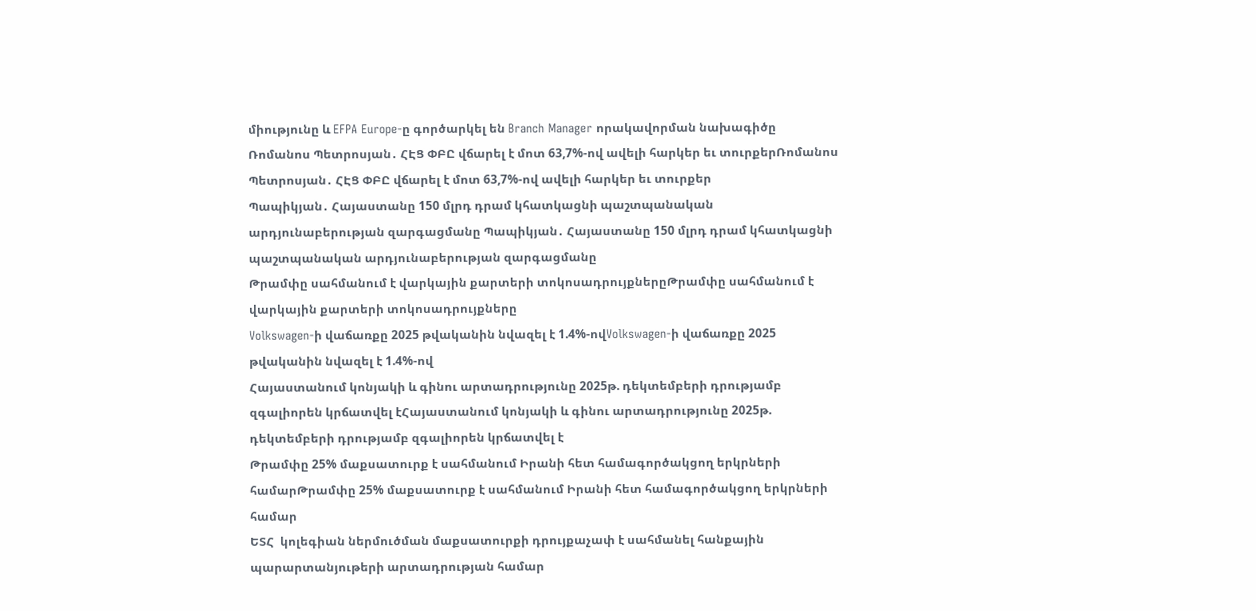միությունը և EFPA Europe-ը գործարկել են Branch Manager որակավորման նախագիծը
Ռոմանոս Պետրոսյան․ ՀԷՑ ՓԲԸ վճարել է մոտ 63,7%-ով ավելի հարկեր եւ տուրքերՌոմանոս Պետրոսյան․ ՀԷՑ ՓԲԸ վճարել է մոտ 63,7%-ով ավելի հարկեր եւ տուրքեր
Պապիկյան․ Հայաստանը 150 մլրդ դրամ կհատկացնի պաշտպանական արդյունաբերության զարգացմանը Պապիկյան․ Հայաստանը 150 մլրդ դրամ կհատկացնի պաշտպանական արդյունաբերության զարգացմանը
Թրամփը սահմանում է վարկային քարտերի տոկոսադրույքներըԹրամփը սահմանում է վարկային քարտերի տոկոսադրույքները
Volkswagen-ի վաճառքը 2025 թվականին նվազել է 1.4%-ովVolkswagen-ի վաճառքը 2025 թվականին նվազել է 1.4%-ով
Հայաստանում կոնյակի և գինու արտադրությունը 2025թ. դեկտեմբերի դրությամբ զգալիորեն կրճատվել էՀայաստանում կոնյակի և գինու արտադրությունը 2025թ. դեկտեմբերի դրությամբ զգալիորեն կրճատվել է
Թրամփը 25% մաքսատուրք է սահմանում Իրանի հետ համագործակցող երկրների համարԹրամփը 25% մաքսատուրք է սահմանում Իրանի հետ համագործակցող երկրների համար
ԵՏՀ  կոլեգիան ներմուծման մաքսատուրքի դրույքաչափ է սահմանել հանքային պարարտանյութերի արտադրության համար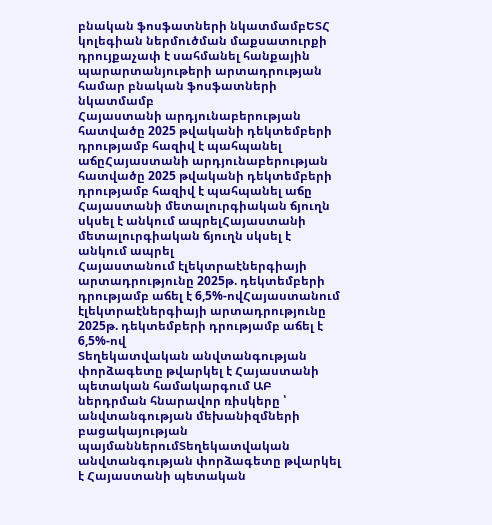բնական ֆոսֆատների նկատմամբԵՏՀ  կոլեգիան ներմուծման մաքսատուրքի դրույքաչափ է սահմանել հանքային պարարտանյութերի արտադրության համար բնական ֆոսֆատների նկատմամբ
Հայաստանի արդյունաբերության հատվածը 2025 թվականի դեկտեմբերի դրությամբ հազիվ է պահպանել աճըՀայաստանի արդյունաբերության հատվածը 2025 թվականի դեկտեմբերի դրությամբ հազիվ է պահպանել աճը
Հայաստանի մետալուրգիական ճյուղն սկսել է անկում ապրելՀայաստանի մետալուրգիական ճյուղն սկսել է անկում ապրել
Հայաստանում էլեկտրաէներգիայի արտադրությունը 2025թ. դեկտեմբերի դրությամբ աճել է 6,5%-ովՀայաստանում էլեկտրաէներգիայի արտադրությունը 2025թ. դեկտեմբերի դրությամբ աճել է 6,5%-ով
Տեղեկատվական անվտանգության փորձագետը թվարկել է Հայաստանի պետական համակարգում ԱԲ ներդրման հնարավոր ռիսկերը ՝ անվտանգության մեխանիզմների բացակայության պայմաններումՏեղեկատվական անվտանգության փորձագետը թվարկել է Հայաստանի պետական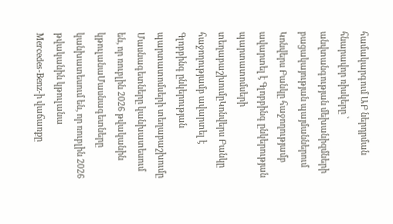համակարգում ԱԲ ներդրման հնարավոր ռիսկերը ՝ անվտանգության մեխանիզմների բացակայության պայմաններում
Կոնվերս Բանկը հաջողությամբ ավարտել է Գլոբբինգ ընկերության պարտատոմսերի տեղաբաշխումըԿոնվերս Բանկը հաջողությամբ ավարտել է Գլոբբինգ ընկերության պարտատոմսերի տեղաբաշխումը
Մասնագետները կանխատեսում են, որ ռուբլին 2026 թվականին կթուլանաՄասնագետները կանխատեսում են, որ ռուբլին 2026 թվականին կթուլանա
Mercedes-Benz-ի վաճառքը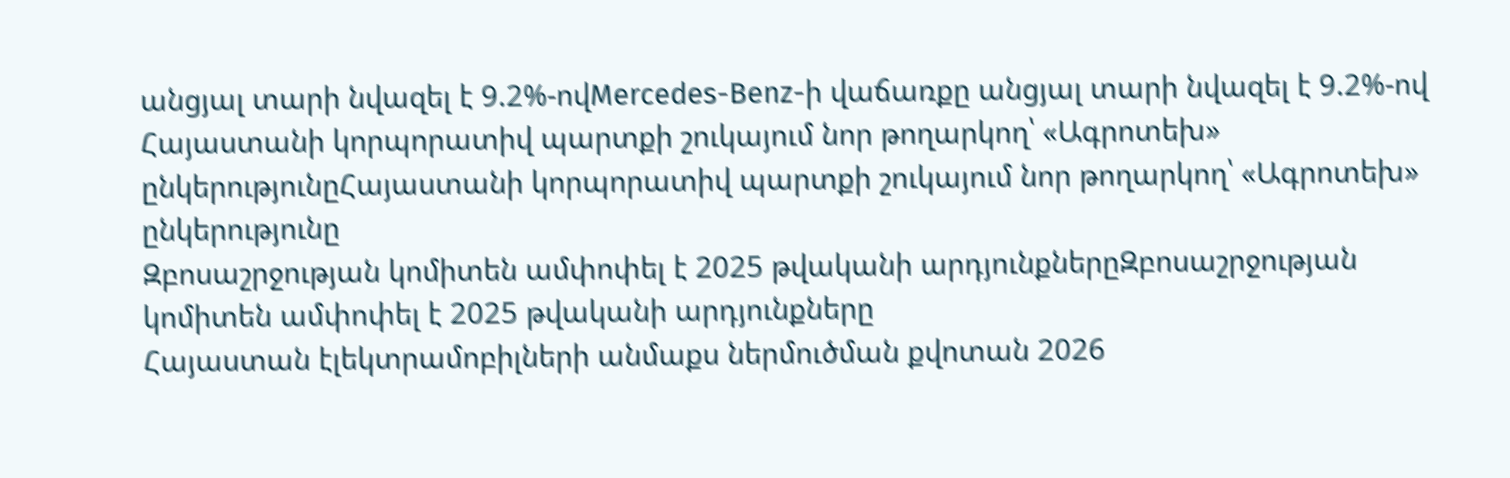անցյալ տարի նվազել է 9.2%-ովMercedes-Benz-ի վաճառքը անցյալ տարի նվազել է 9.2%-ով
Հայաստանի կորպորատիվ պարտքի շուկայում նոր թողարկող՝ «Ագրոտեխ» ընկերությունըՀայաստանի կորպորատիվ պարտքի շուկայում նոր թողարկող՝ «Ագրոտեխ» ընկերությունը
Զբոսաշրջության կոմիտեն ամփոփել է 2025 թվականի արդյունքներըԶբոսաշրջության կոմիտեն ամփոփել է 2025 թվականի արդյունքները
Հայաստան էլեկտրամոբիլների անմաքս ներմուծման քվոտան 2026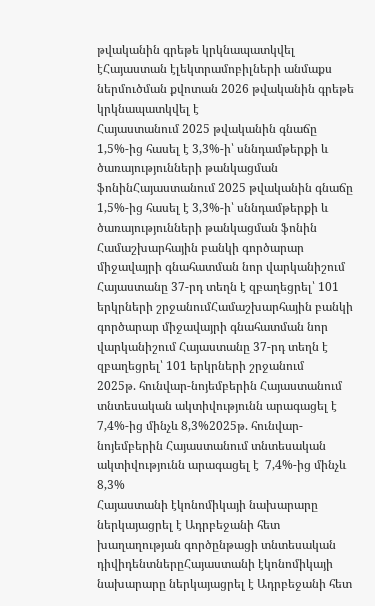թվականին գրեթե կրկնապատկվել էՀայաստան էլեկտրամոբիլների անմաքս ներմուծման քվոտան 2026 թվականին գրեթե կրկնապատկվել է
Հայաստանում 2025 թվականին գնաճը 1,5%-ից հասել է 3,3%-ի՝ սննդամթերքի և ծառայությունների թանկացման ֆոնինՀայաստանում 2025 թվականին գնաճը 1,5%-ից հասել է 3,3%-ի՝ սննդամթերքի և ծառայությունների թանկացման ֆոնին
Համաշխարհային բանկի գործարար միջավայրի գնահատման նոր վարկանիշում Հայաստանը 37-րդ տեղն է զբաղեցրել՝ 101 երկրների շրջանումՀամաշխարհային բանկի գործարար միջավայրի գնահատման նոր վարկանիշում Հայաստանը 37-րդ տեղն է զբաղեցրել՝ 101 երկրների շրջանում
2025թ. հունվար-նոյեմբերին Հայաստանում տնտեսական ակտիվությունն արագացել է  7,4%-ից մինչև 8,3%2025թ. հունվար-նոյեմբերին Հայաստանում տնտեսական ակտիվությունն արագացել է  7,4%-ից մինչև 8,3%
Հայաստանի էկոնոմիկայի նախարարը ներկայացրել է Ադրբեջանի հետ խաղաղության գործընթացի տնտեսական դիվիդենտներըՀայաստանի էկոնոմիկայի նախարարը ներկայացրել է Ադրբեջանի հետ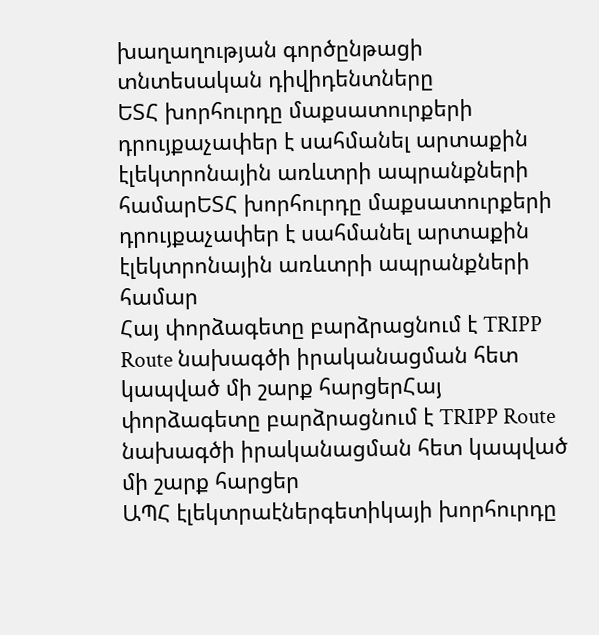խաղաղության գործընթացի տնտեսական դիվիդենտները
ԵՏՀ խորհուրդը մաքսատուրքերի դրույքաչափեր է սահմանել արտաքին էլեկտրոնային առևտրի ապրանքների համարԵՏՀ խորհուրդը մաքսատուրքերի դրույքաչափեր է սահմանել արտաքին էլեկտրոնային առևտրի ապրանքների համար
Հայ փորձագետը բարձրացնում է TRIPP Route նախագծի իրականացման հետ կապված մի շարք հարցերՀայ փորձագետը բարձրացնում է TRIPP Route նախագծի իրականացման հետ կապված մի շարք հարցեր
ԱՊՀ էլեկտրաէներգետիկայի խորհուրդը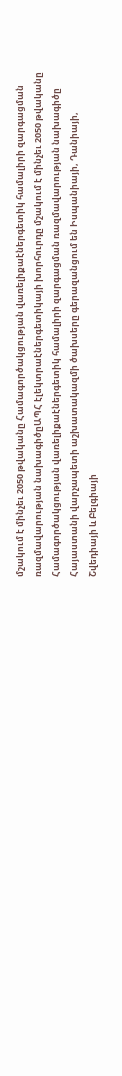մշակում է մինչեւ 2050 թվականը Համագործակցության վառելիքաէներգետիկ համալիրի զարգացման ռազմավարության նախագիծըԱՊՀ էլեկտրաէներգետիկայի խորհուրդը մշակում է մինչեւ 2050 թվականը Համագործակցության վառելիքաէներգետիկ համալիրի զարգացման ռազմավարության նախագիծը
Հայաստանի վարչապետի աշխատակազմի ծախսերը գերազանցում են Իսպանիայի, Դանիայի, Շվեդիայի և Բելգիայի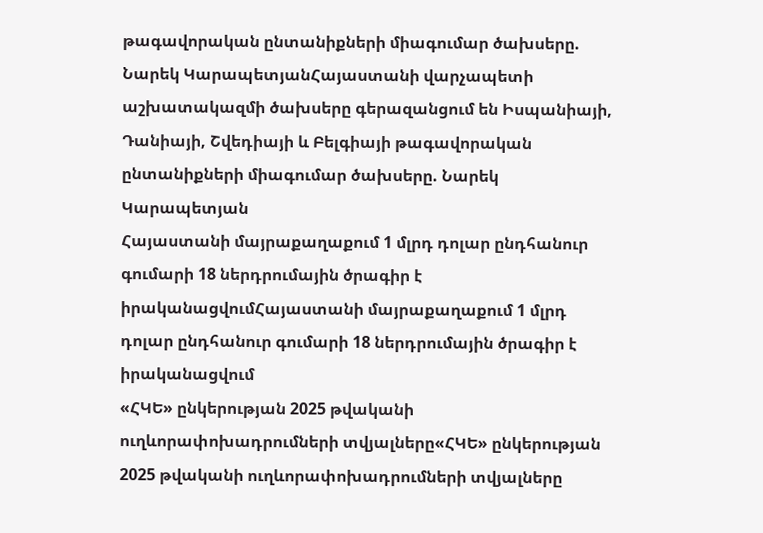թագավորական ընտանիքների միագումար ծախսերը. Նարեկ ԿարապետյանՀայաստանի վարչապետի աշխատակազմի ծախսերը գերազանցում են Իսպանիայի, Դանիայի, Շվեդիայի և Բելգիայի թագավորական ընտանիքների միագումար ծախսերը. Նարեկ Կարապետյան
Հայաստանի մայրաքաղաքում 1 մլրդ դոլար ընդհանուր գումարի 18 ներդրումային ծրագիր է իրականացվումՀայաստանի մայրաքաղաքում 1 մլրդ դոլար ընդհանուր գումարի 18 ներդրումային ծրագիր է իրականացվում
«ՀԿԵ» ընկերության 2025 թվականի ուղևորափոխադրումների տվյալները«ՀԿԵ» ընկերության 2025 թվականի ուղևորափոխադրումների տվյալները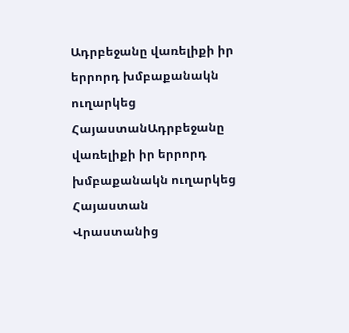Ադրբեջանը վառելիքի իր երրորդ խմբաքանակն ուղարկեց ՀայաստանԱդրբեջանը վառելիքի իր երրորդ խմբաքանակն ուղարկեց Հայաստան
Վրաստանից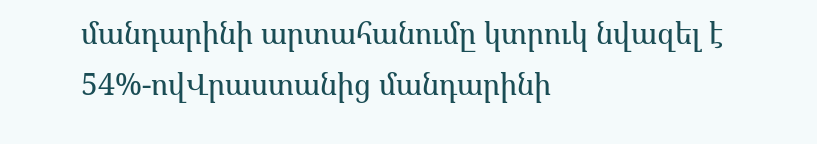մանդարինի արտահանումը կտրուկ նվազել է 54%-ովՎրաստանից մանդարինի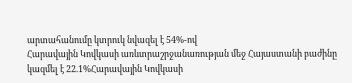արտահանումը կտրուկ նվազել է 54%-ով
Հարավային Կովկասի առևտրաշրջանառության մեջ Հայաստանի բաժինը կազմել է 22.1%Հարավային Կովկասի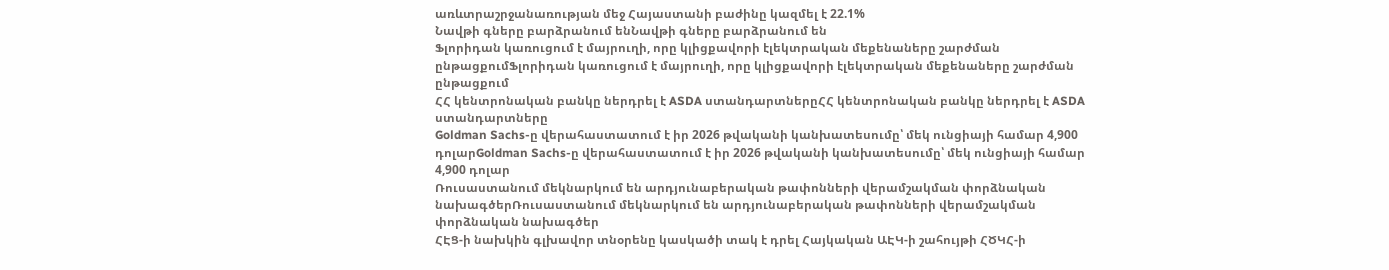առևտրաշրջանառության մեջ Հայաստանի բաժինը կազմել է 22.1%
Նավթի գները բարձրանում ենՆավթի գները բարձրանում են
Ֆլորիդան կառուցում է մայրուղի, որը կլիցքավորի էլեկտրական մեքենաները շարժման ընթացքումՖլորիդան կառուցում է մայրուղի, որը կլիցքավորի էլեկտրական մեքենաները շարժման ընթացքում
ՀՀ կենտրոնական բանկը ներդրել է ASDA ստանդարտներըՀՀ կենտրոնական բանկը ներդրել է ASDA ստանդարտները
Goldman Sachs-ը վերահաստատում է իր 2026 թվականի կանխատեսումը՝ մեկ ունցիայի համար 4,900 դոլարGoldman Sachs-ը վերահաստատում է իր 2026 թվականի կանխատեսումը՝ մեկ ունցիայի համար 4,900 դոլար
Ռուսաստանում մեկնարկում են արդյունաբերական թափոնների վերամշակման փորձնական նախագծերՌուսաստանում մեկնարկում են արդյունաբերական թափոնների վերամշակման փորձնական նախագծեր
ՀԷՑ-ի նախկին գլխավոր տնօրենը կասկածի տակ է դրել Հայկական ԱԷԿ-ի շահույթի ՀԾԿՀ-ի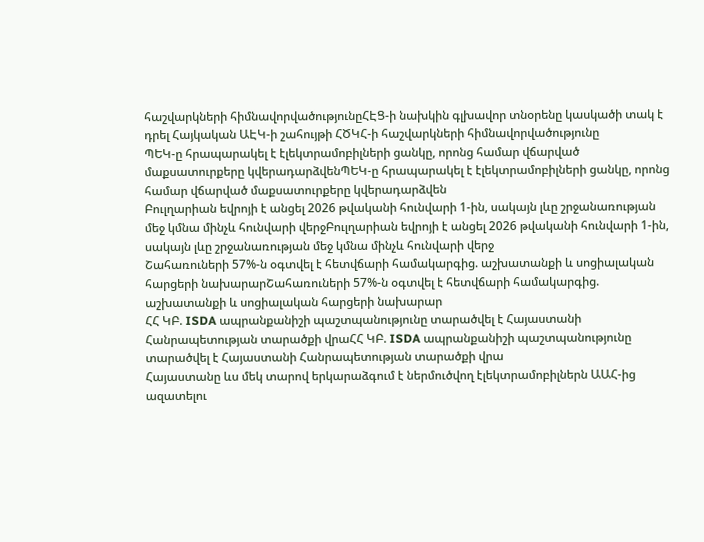հաշվարկների հիմնավորվածությունըՀԷՑ-ի նախկին գլխավոր տնօրենը կասկածի տակ է դրել Հայկական ԱԷԿ-ի շահույթի ՀԾԿՀ-ի հաշվարկների հիմնավորվածությունը
ՊԵԿ-ը հրապարակել է էլեկտրամոբիլների ցանկը, որոնց համար վճարված մաքսատուրքերը կվերադարձվենՊԵԿ-ը հրապարակել է էլեկտրամոբիլների ցանկը, որոնց համար վճարված մաքսատուրքերը կվերադարձվեն
Բուլղարիան եվրոյի է անցել 2026 թվականի հունվարի 1-ին, սակայն լևը շրջանառության մեջ կմնա մինչև հունվարի վերջԲուլղարիան եվրոյի է անցել 2026 թվականի հունվարի 1-ին, սակայն լևը շրջանառության մեջ կմնա մինչև հունվարի վերջ
Շահառուների 57%-ն օգտվել է հետվճարի համակարգից. աշխատանքի և սոցիալական հարցերի նախարարՇահառուների 57%-ն օգտվել է հետվճարի համակարգից. աշխատանքի և սոցիալական հարցերի նախարար
ՀՀ ԿԲ. ISDA ապրանքանիշի պաշտպանությունը տարածվել է Հայաստանի Հանրապետության տարածքի վրաՀՀ ԿԲ. ISDA ապրանքանիշի պաշտպանությունը տարածվել է Հայաստանի Հանրապետության տարածքի վրա
Հայաստանը ևս մեկ տարով երկարաձգում է ներմուծվող էլեկտրամոբիլներն ԱԱՀ-ից ազատելու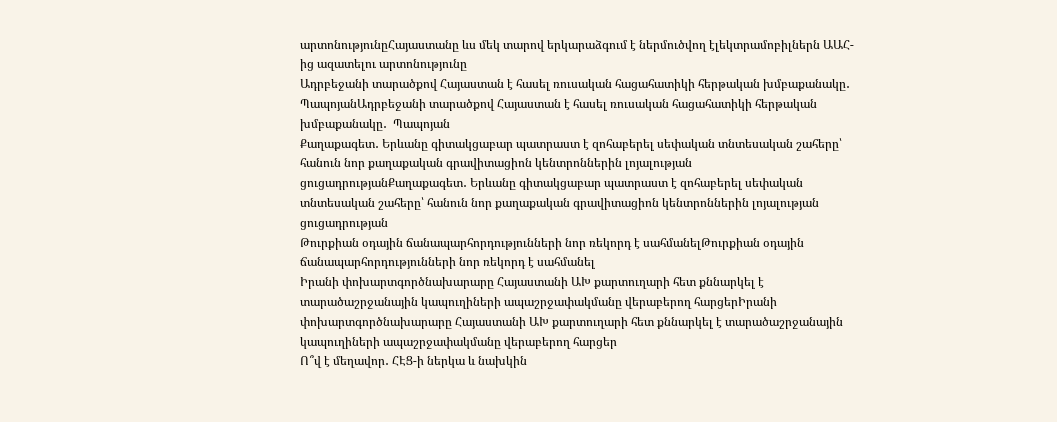արտոնությունըՀայաստանը ևս մեկ տարով երկարաձգում է ներմուծվող էլեկտրամոբիլներն ԱԱՀ-ից ազատելու արտոնությունը
Ադրբեջանի տարածքով Հայաստան է հասել ռուսական հացահատիկի հերթական խմբաքանակը․  ՊապոյանԱդրբեջանի տարածքով Հայաստան է հասել ռուսական հացահատիկի հերթական խմբաքանակը․  Պապոյան
Քաղաքագետ․ Երևանը գիտակցաբար պատրաստ է զոհաբերել սեփական տնտեսական շահերը՝ հանուն նոր քաղաքական գրավիտացիոն կենտրոններին լոյալության ցուցադրությանՔաղաքագետ․ Երևանը գիտակցաբար պատրաստ է զոհաբերել սեփական տնտեսական շահերը՝ հանուն նոր քաղաքական գրավիտացիոն կենտրոններին լոյալության ցուցադրության
Թուրքիան օդային ճանապարհորդությունների նոր ռեկորդ է սահմանելԹուրքիան օդային ճանապարհորդությունների նոր ռեկորդ է սահմանել
Իրանի փոխարտգործնախարարը Հայաստանի ԱԽ քարտուղարի հետ քննարկել է տարածաշրջանային կապուղիների ապաշրջափակմանը վերաբերող հարցերԻրանի փոխարտգործնախարարը Հայաստանի ԱԽ քարտուղարի հետ քննարկել է տարածաշրջանային կապուղիների ապաշրջափակմանը վերաբերող հարցեր
Ո՞վ է մեղավոր․ ՀԷՑ-ի ներկա և նախկին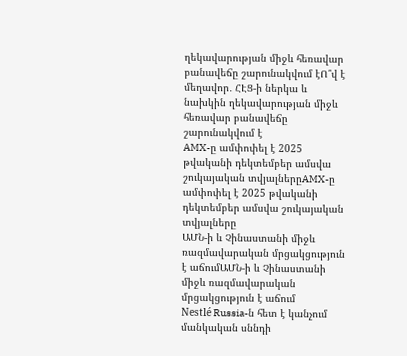ղեկավարության միջև հեռավար բանավեճը շարունակվում էՈ՞վ է մեղավոր․ ՀԷՑ-ի ներկա և նախկին ղեկավարության միջև հեռավար բանավեճը շարունակվում է
AMX-ը ամփոփել է 2025 թվականի դեկտեմբեր ամսվա շուկայական տվյալներըAMX-ը ամփոփել է 2025 թվականի դեկտեմբեր ամսվա շուկայական տվյալները
ԱՄՆ-ի և Չինաստանի միջև ռազմավարական մրցակցություն է աճումԱՄՆ-ի և Չինաստանի միջև ռազմավարական մրցակցություն է աճում
Nestlé Russia-ն հետ է կանչում մանկական սննդի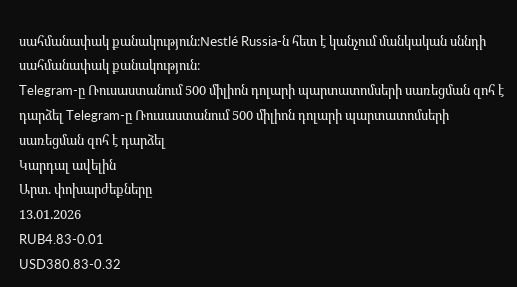սահմանափակ քանակություն։Nestlé Russia-ն հետ է կանչում մանկական սննդի սահմանափակ քանակություն։
Telegram-ը Ռուսաստանում 500 միլիոն դոլարի պարտատոմսերի սառեցման զոհ է դարձել Telegram-ը Ռուսաստանում 500 միլիոն դոլարի պարտատոմսերի սառեցման զոհ է դարձել
Կարդալ ավելին
Արտ. փոխարժեքները
13.01.2026
RUB4.83-0.01
USD380.83-0.32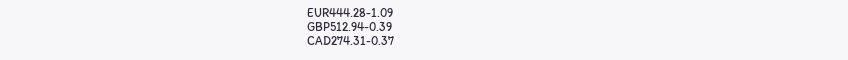EUR444.28-1.09
GBP512.94-0.39
CAD274.31-0.37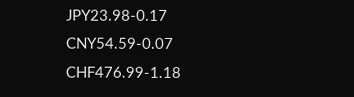JPY23.98-0.17
CNY54.59-0.07
CHF476.99-1.18